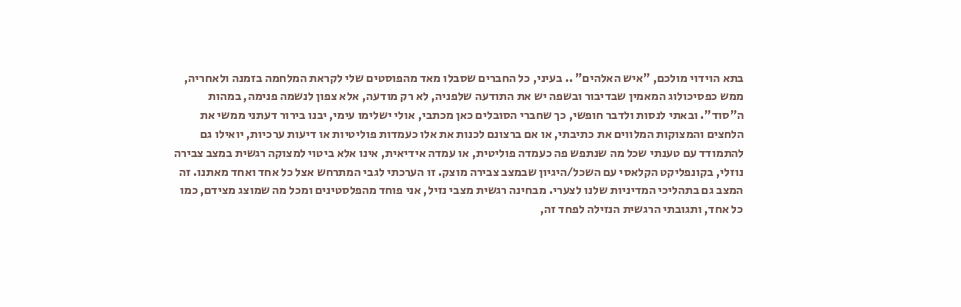בתא הוידוי מולכם, "איש האלהים" .. בעיני, כל החברים שסבלו מאד מהפוסטים שלי לקראת המלחמה בזמנה ולאחריה, ממש כפסיכולוג המאמין שבדיבור ובשפה יש את התודעה שלפניה, לא רק מודעה, אלא צפון לנשמה פנימה, במהות ה"סוד". ובאתי לנסות ולדבר חופשי, כך שחברי הסובלים כאן מכתבי, אולי ישלימו עימי, יבנו בירור דעתני ממשי את הלחצים והמצוקות המלווים את כתיבתי, או אם ברצונם לכנות את אלו כעמדות פוליטיות או דיעות ערכיות, יואילו גם להתמודד עם טענתי שכל מה שנתפש פה כעמדה פוליטית, או עמדה אידיאית, אינו אלא ביטוי למצוקה רגשית במצב צבירה נוזלי, בקונפליקט הקלאסי עם השכל/היגיון שבמצב צבירה מוצק. זו הערכתי לגבי המתרחש אצל כל אחד ואחד מאתנו. זה המצב גם בתהליכי המדיניות שלנו לצערי. מבחינה רגשית מצבי נזיל, אני פוחד מהפלסטינים ומכל מה שמוצג מצידם, כמו כל אחד, ותגובתי הרגשית הנזילה לפחד זה,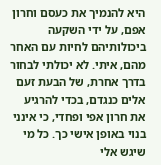היא להנמיך את כעסם וחרון אפם, על ידי השקעה ביכולותיהם לחיות עם האחר מהם, איתי. לא יכולתי לבחור בדרך אחרת, של הבעת זעם אלים כנגדם, בכדי להרגיע את חרון אפי ופחדי, כי אינני בנוי באופן אישי כך. כל מי שיגש אלי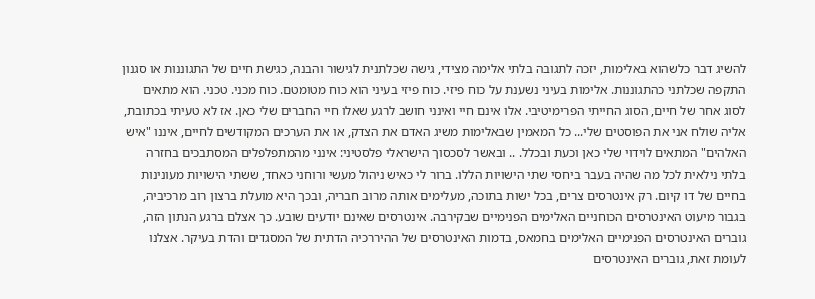להשיג דבר כלשהוא באלימות, יזכה לתגובה בלתי אלימה מצידי, גישה שכלתנית לגישור והבנה, כגישת חיים של התגוננות או סגנון התקפה שכלתני כהתגוננות. אלימות בעיני נשענת על כוח פיזי. כוח פיזי בעיני הוא כוח מטומטם. כוח מכני. טכני. הוא מתאים לסוג אחר של חיים, הסוג החייתי הפרימיטיבי. אלו אינם חיי ואינני חושב לרגע שאלו חיי החברים שלי כאן. אז לא טעיתי בכתובת, אליה שולח אני את הפוסטים שלי... כל המאמין שבאלימות משיג האדם את הצדק, או את הערכים המקודשים לחיים, איננו "איש האלהים" המתאים לוידוי שלי כאן וכעת ובכלל. .. ובאשר לסכסוך הישראלי פלסטיני: אינני מהמתפלפלים המסתבכים בחזרה בלתי נילאית לכל מה שהיה בעבר ביחסי שתי הישויות הללו. ברור לי כאיש ניהול מעשי ורוחני כאחד, ששתי הישויות מעונינות בחיים של דו קיום. רק אינטרסים צרים, בכל ישות בתוכה, מעלימים אותה מרוב חבריה, ובכך היא מועלת ברצון רוב מרכיביה, בגבור מיעוט האינטרסים הכוחניים האלימים הפנימיים שבקירבה. אינטרסים שאינם יודעים שובע. כך אצלם ברגע הנתון הזה, גוברים האינטרסים הפנימיים האלימים בחמאס, בדמות האינטרסים של ההיררכיה הדתית של המסגדים והדת בעיקר. אצלנו לעומת זאת, גוברים האינטרסים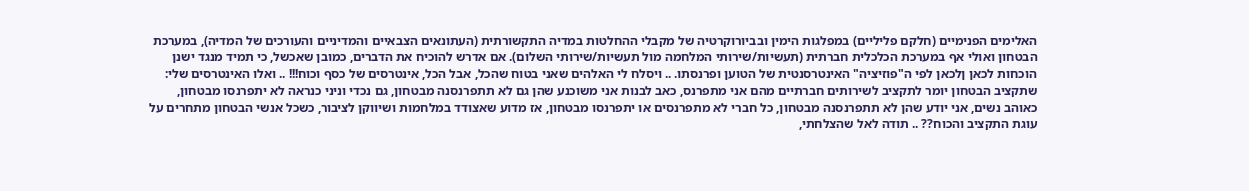האלימים הפנימיים (חלקם פליליים) במפלגות הימין ובביורוקרטיה של מקבלי ההחלטות במדיה התקשורתית (העתונאים הצבאיים והמדיניים והעורכים של המדיה), במערכת הבטחון ואולי אף במערכת הכלכלית חברתית (תעשיות/שירותי המלחמה מול תעשיות/שירותי השלום). אם אדרש להוכיח את הדברים, כמובן שאכשל, כי תמיד מנגד ישנן הוכחות לכאן ןלכאן לפי ה"פוזיציה" האינטרסנטית של הטוען ופרנסתו. .. ויסלח לי האלהים שאני בטוח שהכל, אבל הכל, אינטרסים של כסף וכוח!!! .. ואלו האינטרסים שלי: שתקציב הבטחון יומר לתקציב לשירותים חברתיים מהם אני מתפרנס, כאב לבנות אני משוכנע שהן גם לא תתפרנסנה מבטחון, גם נכדי וניני כנראה לא יתפרנסו מבטחון, כאוהב נשים, אני יודע שהן לא תתפרנסנה מבטחון, כל חברי לא מתפרנסים או יתפרנסו מבטחון, אז מדוע שאצודד במלחמות ושיווקן לציבור, כשכל אנשי הבטחון מתחרים על עוגת התקציב והכוח?? .. תודה לאל שהצלחתי,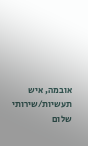אובמה, איש תעשיות/שירותי שלום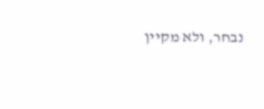נבחר, ולא מקיין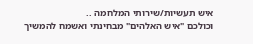איש תעשיות/שירותי המלחמה ..
וכולכם "איש האלהים" מבחינתי ואשמח להמשיך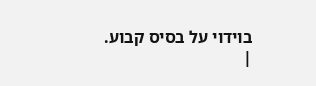בוידוי על בסיס קבוע.
|